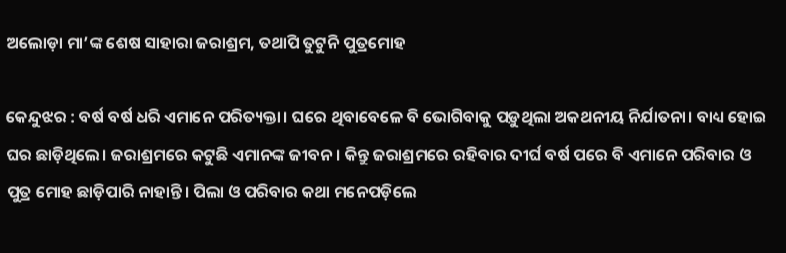ଅଲୋଡ଼ା ମା’ଙ୍କ ଶେଷ ସାହାରା ଜରାଶ୍ରମ, ତଥାପି ତୁଟୁନି ପୁତ୍ରମୋହ

କେନ୍ଦୁଝର : ବର୍ଷ ବର୍ଷ ଧରି ଏମାନେ ପରିତ୍ୟକ୍ତା। ଘରେ ଥିବାବେଳେ ବି ଭୋଗିବାକୁ ପଡ଼ୁଥିଲା ଅକଥନୀୟ ନିର୍ଯାତନା। ବାଧ୍ୟ ହୋଇ ଘର ଛାଡ଼ିଥିଲେ। ଜରାଶ୍ରମରେ କଟୁଛି ଏମାନଙ୍କ ଜୀବନ। କିନ୍ତୁ ଜରାଶ୍ରମରେ ରହିବାର ଦୀର୍ଘ ବର୍ଷ ପରେ ବି ଏମାନେ ପରିବାର ଓ ପୁତ୍ର ମୋହ ଛାଡ଼ିପାରି ନାହାନ୍ତି। ପିଲା ଓ ପରିବାର କଥା ମନେପଡ଼ିଲେ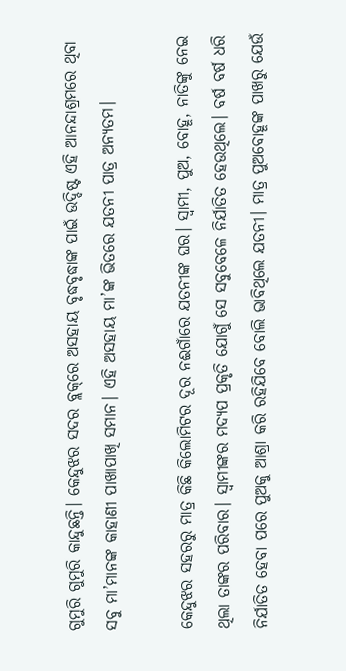ଗୁମୁରି ଗୁମୁରି କାନ୍ଦୁଛନ୍ତି। କେନ୍ଦୁଝର ସଦର ବ୍ଲକ୍‌ରେ ଅସହାୟ ବୃଦ୍ଧବୃଦ୍ଧାଙ୍କ ପାଇଁ ଉଦ୍ଦିଷ୍ଟ ଏହି ଆନନ୍ଦାଶ୍ରମରେ ଥିବା ସବୁ ମା’ମାନଙ୍କ କାହାଣୀ ପାଖାପାଖି ସମାନ। ଏହି ଅସହାୟ ମା’ଙ୍କ ଭିତରେ ଯତନୀ ପାତ୍ର ଅନ୍ୟତମ।

କେନ୍ଦୁଝର ସହରରୁ ମାତ୍ର କିଛି କିଲୋମିଟର ଦୂର ନଈଗାଁରେ ଯତନୀଙ୍କ ଘର। ସ୍ବାମୀ, ପୁଅ, ବୋହୂ, ନାତିଙ୍କୁ ନେଇ ଥିଲା ତାଙ୍କର ପରିବାର। ସ୍ବାମୀଙ୍କର ମଦ୍ୟପ ପ୍ରକୃତି ଯୋଗୁଁ ସେ ସବୁବେଳେ ନିର୍ଯାତିତ ହେଉଥିଲେ। ବର୍ଷ ବର୍ଷ ଧରି ନିର୍ଯାତିତ ହେବା ପରେ ପୁଅକୁ ଆଶ୍ରା କରି ରହିଯିବେ ବୋଲି ଭାବିଥିଲେ ଯତନୀ। ମାତ୍ର ପୁଅବୋହୂଙ୍କ ପାଖରୁ ଯେଉଁ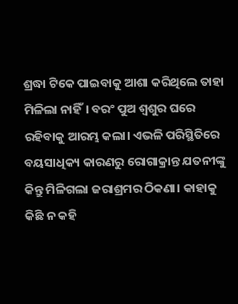ଶ୍ରଦ୍ଧା ଟିକେ ପାଇବାକୁ ଆଶା କରିଥିଲେ ତାହା ମିଳିଲା ନାହିଁ। ବରଂ ପୁଅ ଶ୍ବଶୁର ଘରେ ରହିବାକୁ ଆରମ୍ଭ କଲା। ଏଭଳି ପରିସ୍ଥିତିରେ ବୟସାଧିକ୍ୟ କାରଣରୁ ରୋଗାକ୍ରାନ୍ତ ଯତନୀଙ୍କୁ କିନ୍ତୁ ମିଳିଗଲା ଜରାଶ୍ରମର ଠିକଣା। କାହାକୁ କିଛି ନ କହି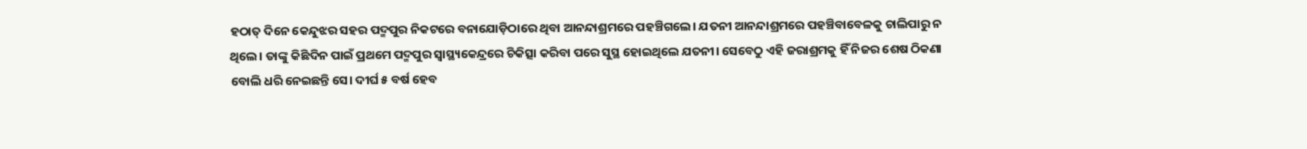ହଠାତ୍‌ ଦିନେ କେନ୍ଦୁଝର ସହର ପଦ୍ମପୁର ନିକଟରେ ବନାଯୋଡ଼ିଠାରେ ଥିବା ଆନନ୍ଦାଶ୍ରମରେ ପହଞ୍ଚିଗଲେ। ଯତନୀ ଆନନ୍ଦାଶ୍ରମରେ ପହଞ୍ଚିବାବେଳକୁ ଚାଲିପାରୁ ନ ଥିଲେ। ତାଙ୍କୁ କିଛିଦିନ ପାଇଁ ପ୍ରଥମେ ପଦ୍ମପୁର ସ୍ବାସ୍ଥ୍ୟକେନ୍ଦ୍ରରେ ଚିକିତ୍ସା କରିବା ପରେ ସୁସ୍ଥ ହୋଇଥିଲେ ଯତନୀ। ସେବେଠୁ ଏହି ଜରାଶ୍ରମକୁ ହିଁ ନିଜର ଶେଷ ଠିକଣା ବୋଲି ଧରି ନେଇଛନ୍ତି ସେ। ଦୀର୍ଘ ୫ ବର୍ଷ ହେବ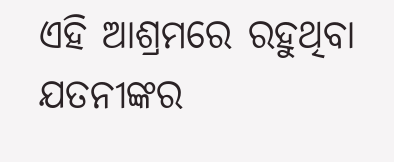ଏହି ଆଶ୍ରମରେ ରହୁଥିବା ଯତନୀଙ୍କର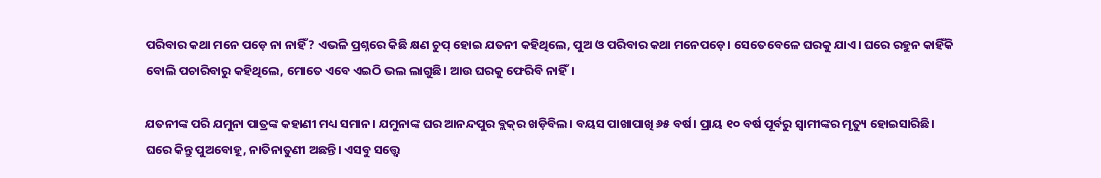ପରିବାର କଥା ମନେ ପଡ଼େ ନା ନାହିଁ? ଏଭଳି ପ୍ରଶ୍ନରେ କିଛି କ୍ଷଣ ଚୁପ୍‌ ହୋଇ ଯତନୀ କହିଥିଲେ, ପୁଅ ଓ ପରିବାର କଥା ମନେପଡ଼େ। ସେତେବେଳେ ଘରକୁ ଯାଏ। ଘରେ ରହୁନ କାହିଁକି ବୋଲି ପଚାରିବାରୁ କହିଥିଲେ, ମୋତେ ଏବେ ଏଇଠି ଭଲ ଲାଗୁଛି। ଆଉ ଘରକୁ ଫେରିବି ନାହିଁ।

ଯତନୀଙ୍କ ପରି ଯମୁନା ପାତ୍ରଙ୍କ କହାଣୀ ମଧ୍ୟ ସମାନ। ଯମୁନାଙ୍କ ଘର ଆନନ୍ଦପୁର ବ୍ଲକ୍‌ର ଖଡ଼ିବିଲ। ବୟସ ପାଖାପାଖି ୬୫ ବର୍ଷ। ପ୍ରାୟ ୧୦ ବର୍ଷ ପୂର୍ବରୁ ସ୍ବାମୀଙ୍କର ମୃତ୍ୟୁ ହୋଇସାରିଛି। ଘରେ କିନ୍ତୁ ପୁଅବୋହୂ, ନାତିନାତୁଣୀ ଅଛନ୍ତି। ଏସବୁ ସତ୍ତ୍ବେ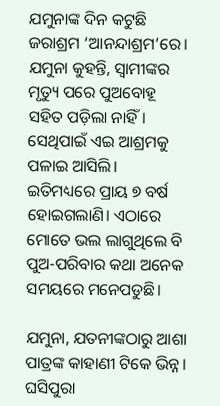ଯମୁନାଙ୍କ ଦିନ କଟୁଛି ଜରାଶ୍ରମ ‘ଆନନ୍ଦାଶ୍ରମ’ରେ। ଯମୁନା କୁହନ୍ତି, ସ୍ବାମୀଙ୍କର ମୃତ୍ୟୁ ପରେ ପୁଅବୋହୂ ସହିତ ପଡ଼ିଲା ନାହିଁ। ସେଥିପାଇଁ ଏଇ ଆଶ୍ରମକୁ ପଳାଇ ଆସିଲି। ଇତିମଧ୍ୟରେ ପ୍ରାୟ ୭ ବର୍ଷ ହୋଇଗଲାଣି। ଏଠାରେ ମୋତେ ଭଲ ଲାଗୁଥିଲେ ବି ପୁଅ-ପରିବାର କଥା ଅନେକ ସମୟରେ ମନେପଡୁଛି।

ଯମୁନା, ଯତନୀଙ୍କଠାରୁ ଆଶା ପାତ୍ରଙ୍କ କାହାଣୀ ଟିକେ ଭିନ୍ନ। ଘସିପୁରା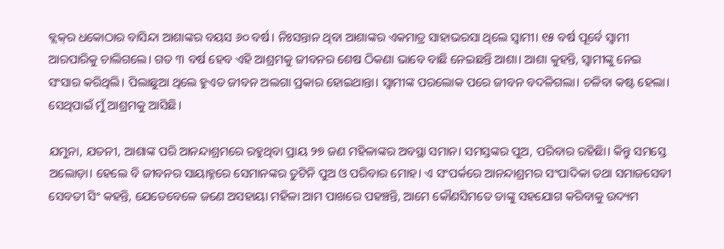ବ୍ଲକ୍‌ର ଧକୋଠାର ବାସିନ୍ଦା ଆଶାଙ୍କର ବୟସ ୬୦ ବର୍ଷ। ନିଃସନ୍ତାନ ଥିବା ଆଶାଙ୍କର ଏକମାତ୍ର ସାହାଭରସା ଥିଲେ ସ୍ବାମୀ। ୧୫ ବର୍ଷ ପୂର୍ବେ ସ୍ବାମୀ ଆରପାରିକୁ ଚାଲିଗଲେ। ଗତ ୩ ବର୍ଷ ହେବ ଏହି ଆଶ୍ରମକୁ ଜୀବନର ଶେଷ ଠିକଣା ଭାବେ ବାଛି ନେଇଛନ୍ତି ଆଶା। ଆଶା କୁହନ୍ତି, ସ୍ବାମୀଙ୍କୁ ନେଇ ସଂସାର କରିଥିଲି। ପିଲାଛୁଆ ଥିଲେ ହୁଏତ ଜୀବନ ଅଲଗା ପ୍ରକାର ହୋଇଥାନ୍ତା। ସ୍ବାମୀଙ୍କ ପରଲୋକ ପରେ ଜୀବନ ବଦଳିଗଲା। ଚଳିବା କଷ୍ଟ ହେଲା। ସେଥିପାଇଁ ମୁଁ ଆଶ୍ରମକୁ ଆସିଛି।

ଯମୁନା, ଯତନୀ, ଆଶାଙ୍କ ପରି ଆନନ୍ଦାଶ୍ରମରେ ରହୁଥିବା ପ୍ରାୟ ୨୭ ଜଣ ମହିଳାଙ୍କର ଅବସ୍ଥା ସମାନ। ସମସ୍ତଙ୍କର ପୁଅ, ପରିବାର ରହିଛିା। କିନ୍ତୁ ସମସ୍ତେ ଅଲୋଡ଼ା। ହେଲେ ବି ଜୀବନର ସାୟାହ୍ନରେ ସେମାନଙ୍କର ତୁଟିନି ପୁଅ ଓ ପରିବାର ମୋହ। ଏ ସଂପର୍କରେ ଆନନ୍ଦାଶ୍ରମର ସଂପାଦିକା ତଥା ସମାଜସେବୀ ସେବତୀ ସିଂ କହନ୍ତି, ଯେତେବେଳେ ଜଣେ ଅସହାୟା ମହିଳା ଆମ ପାଖରେ ପହଞ୍ଚନ୍ତି, ଆମେ କୌଣସିମତେ ତାଙ୍କୁ ସହଯୋଗ କରିବାକୁ ଉଦ୍ୟମ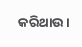କରିଥାଉ।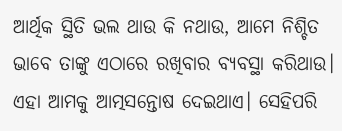ଆର୍ଥିକ ସ୍ଥିତି ଭଲ ଥାଉ କି ନଥାଉ, ଆମେ ନିଶ୍ଚିତ ଭାବେ ତାଙ୍କୁ ଏଠାରେ ରଖିବାର ବ୍ୟବସ୍ଥା କରିଥାଉ। ଏହା ଆମକୁ ଆତ୍ମସନ୍ତୋଷ ଦେଇଥାଏ। ସେହିପରି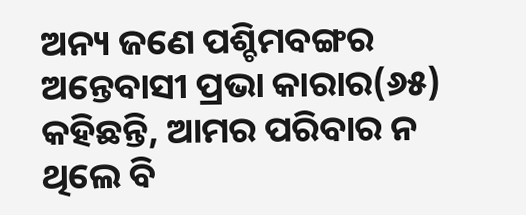ଅନ୍ୟ ଜଣେ ପଶ୍ଚିମବଙ୍ଗର ଅନ୍ତେବାସୀ ପ୍ରଭା କାରାର(୬୫) କହିଛନ୍ତି, ଆମର ପରିବାର ନ ଥିଲେ ବି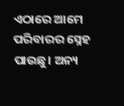ଏଠାରେ ଆମେ ପରିବାରର ସ୍ନେହ ପାଉଛୁ। ଅନ୍ୟ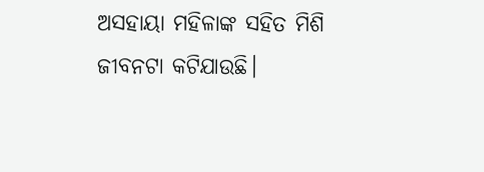ଅସହାୟା ମହିଳାଙ୍କ ସହିତ ମିଶି ଜୀବନଟା କଟିଯାଉଛି।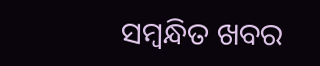ସମ୍ବନ୍ଧିତ ଖବର